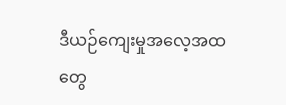ဒီယဉ်ကျေးမှုအလေ့အထတွေ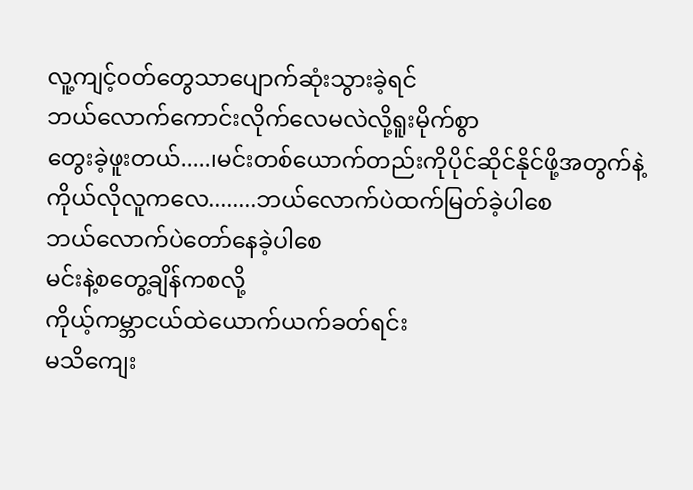လူ့ကျင့်၀တ်တွေသာပျောက်ဆုံးသွားခဲ့ရင်
ဘယ်လောက်ကောင်းလိုက်လေမလဲလို့ရူးမိုက်စွာ
တွေးခဲ့ဖူးတယ်.....၊မင်းတစ်ယောက်တည်းကိုပိုင်ဆိုင်နိုင်ဖို့အတွက်နဲ့
ကိုယ်လိုလူကလေ........ဘယ်လောက်ပဲထက်မြတ်ခဲ့ပါစေ
ဘယ်လောက်ပဲတော်နေခဲ့ပါစေ
မင်းနဲ့စတွေ့ချိန်ကစလို့
ကိုယ့်ကမ္ဘာငယ်ထဲယောက်ယက်ခတ်ရင်း
မသိကျေး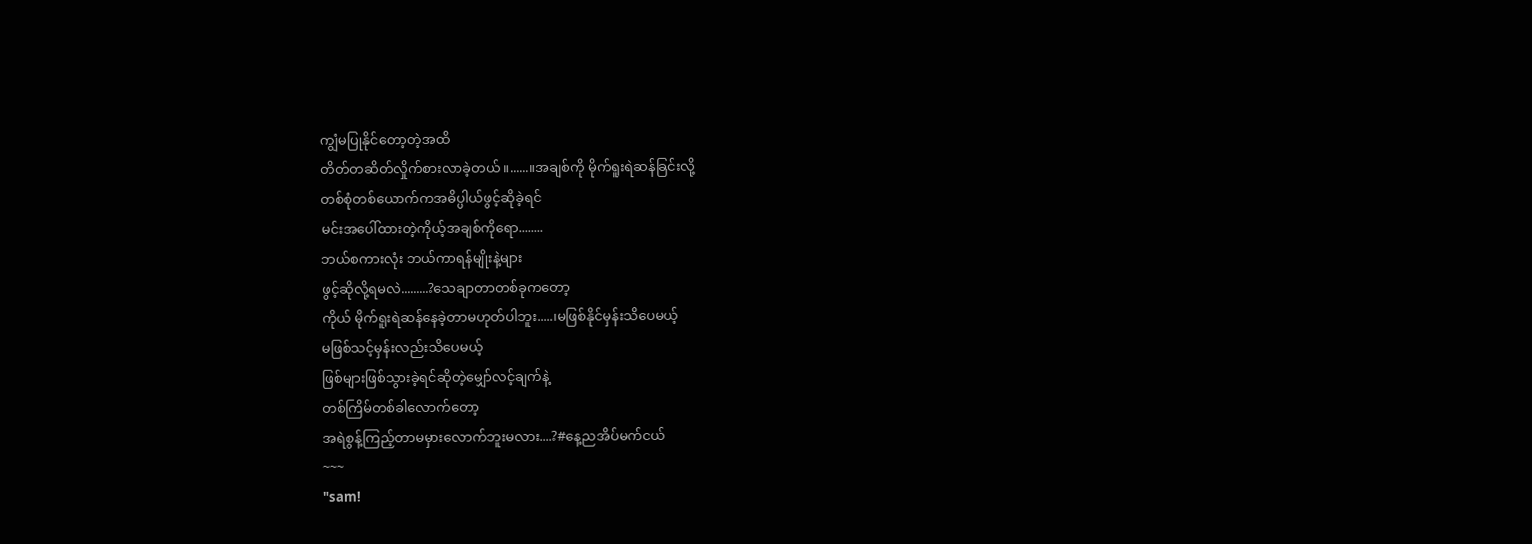ကျွံမပြုနိုင်တော့တဲ့အထိ
တိတ်တဆိတ်လှိုက်စားလာခဲ့တယ်။......။အချစ်ကို မိုက်ရူးရဲဆန်ခြင်းလို့
တစ်စုံတစ်ယောက်ကအဓိပ္ပါယ်ဖွင့်ဆိုခဲ့ရင်
မင်းအပေါ်ထားတဲ့ကိုယ့်အချစ်ကိုရော........
ဘယ်စကားလုံး ဘယ်ကာရန်မျိုးနဲ့များ
ဖွင့်ဆိုလို့ရမလဲ.........?သေချာတာတစ်ခုကတော့
ကိုယ် မိုက်ရူးရဲဆန်နေခဲ့တာမဟုတ်ပါဘူး.....၊မဖြစ်နိုင်မှန်းသိပေမယ့်
မဖြစ်သင့်မှန်းလည်းသိပေမယ့်
ဖြစ်များဖြစ်သွားခဲ့ရင်ဆိုတဲ့မျှော်လင့်ချက်နဲ့
တစ်ကြိမ်တစ်ခါလောက်တော့
အရဲစွန့်ကြည့်တာမမှားလောက်ဘူးမလား....?#နေ့ညအိပ်မက်ငယ်
~~~
"sam!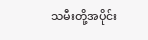သမီးတို့အပိုင်း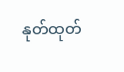နုတ်ထုတ်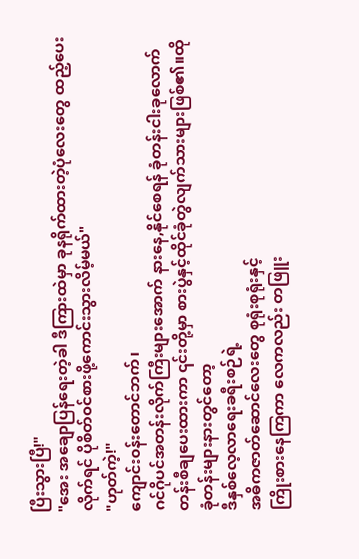ပြီးသွားပြီ!"
"အေး အချောပြန်ရေးတဲ့ခါ ဒီကြားထဲမှာ ခုနရိုက်ထားတဲ့ပုံလေးတွေ ထည့်ပေးလိုက်ရင် ပိုစိတ်၀င်စားဖို့ကောင်းသွားလိမ့်မယ်"
"ဟုတ်ကဲ့!"
ကျောင်း၀န်းတောင်ဘက်၊
ဂင်ဂိုပင်အတန်းလိုက်ကြီးများအောက် နားနေ,နိုင်စေရန် ခုံတန်းငါးခုလောက်တန်းစီချပေးထားကာ ၎င်းတို့မှာ စားပွဲနှင့်ထိုင်ခုံတွဲလျက်သားများဖြစ်၏။ထိုခုံတန်းများနားတွင်တော့
ဒီနှစ်လေ့လာရေးခရီးစဉ်ရဲ့
အဓိကဇာတ်ဆောင်လေးတွေ စုရုံးစုရုံးနှင့်
ကြိုးစားနေကြကာ လေကလည်း တဖြူး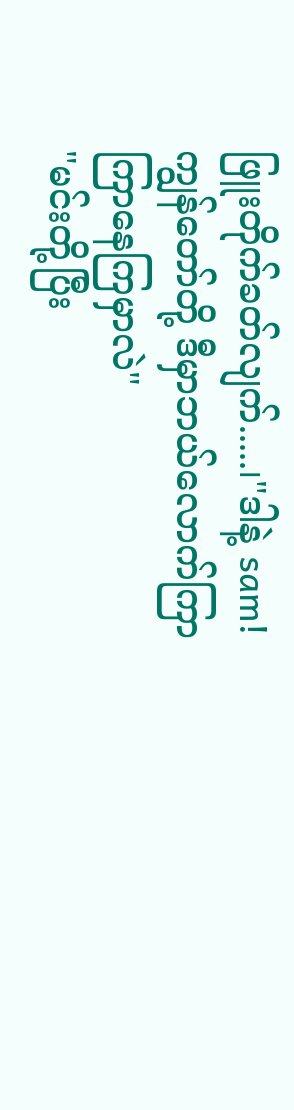ဖြူးတိုက်ခတ်လျက်.....၊"ဒါနဲ့ sam! ကျွန်တော်တို့ ဒီမှာဘယ်လောက်ကြာကြာနေကြမှာလဲ"
"မင်းတို့ပြီး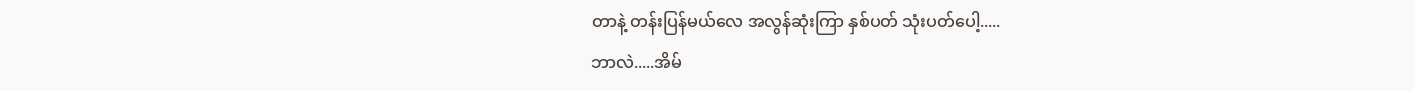တာနဲ့ တန်းပြန်မယ်လေ အလွန်ဆုံးကြာ နှစ်ပတ် သုံးပတ်ပေါ့.....
ဘာလဲ.....အိမ်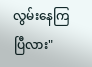လွမ်းနေကြပြီလား"